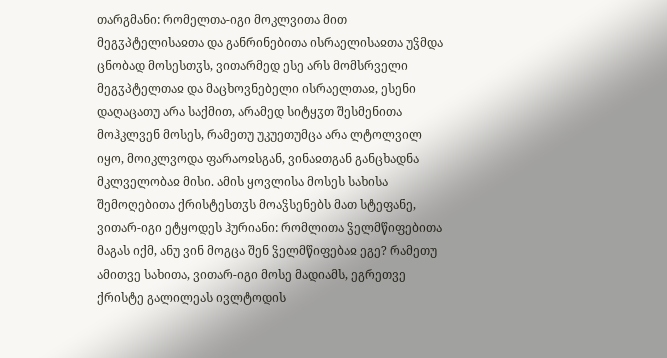თარგმანი: რომელთა-იგი მოკლვითა მით მეგჳპტელისაჲთა და განრინებითა ისრაელისაჲთა უჴმდა ცნობად მოსესთჳს, ვითარმედ ესე არს მომსრველი მეგჳპტელთაჲ და მაცხოვნებელი ისრაელთაჲ, ესენი დაღაცათუ არა საქმით, არამედ სიტყჳთ შესმენითა მოჰკლვენ მოსეს, რამეთუ უკუეთუმცა არა ლტოლვილ იყო, მოიკლვოდა ფარაოჲსგან, ვინაჲთგან განცხადნა მკლველობაჲ მისი. ამის ყოვლისა მოსეს სახისა შემოღებითა ქრისტესთჳს მოაჴსენებს მათ სტეფანე, ვითარ-იგი ეტყოდეს ჰურიანი: რომლითა ჴელმწიფებითა მაგას იქმ, ანუ ვინ მოგცა შენ ჴელმწიფებაჲ ეგე? რამეთუ ამითვე სახითა, ვითარ-იგი მოსე მადიამს, ეგრეთვე ქრისტე გალილეას ივლტოდის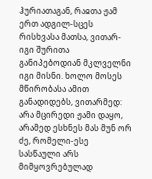ჰურიათაგან, რაჲთა ჟამ ერთ ადგილ-სცეს რისხვასა მათსა, ვითარ-იგი შურითა განიპებოდიან მკლველნი იგი მისნი. ხოლო მოსეს მწირობასა ამით განადიდებს, ვითარმედ: არა მცირედი ჟამი დაყო, არამედ ესხნეს მას მუნ ორ ძე, რომელი-ესე სასწაული არს მიმყოვრებულად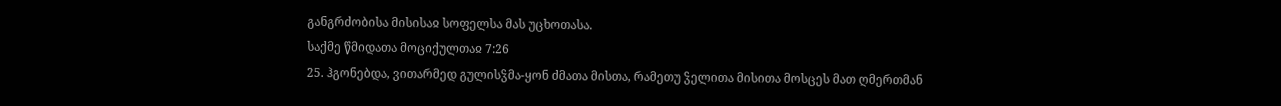განგრძობისა მისისაჲ სოფელსა მას უცხოთასა.
საქმე წმიდათა მოციქულთაჲ 7:26
25. ჰგონებდა, ვითარმედ გულისჴმა-ყონ ძმათა მისთა, რამეთუ ჴელითა მისითა მოსცეს მათ ღმერთმან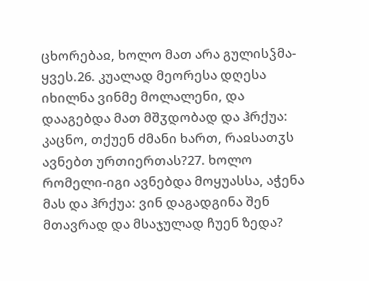ცხორებაჲ, ხოლო მათ არა გულისჴმა-ყვეს.26. კუალად მეორესა დღესა იხილნა ვინმე მოლალენი, და დააგებდა მათ მშჳდობად და ჰრქუა: კაცნო, თქუენ ძმანი ხართ, რაჲსათჳს ავნებთ ურთიერთას?27. ხოლო რომელი-იგი ავნებდა მოყუასსა, აჭენა მას და ჰრქუა: ვინ დაგადგინა შენ მთავრად და მსაჯულად ჩუენ ზედა?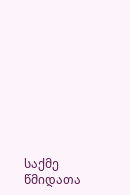საქმე წმიდათა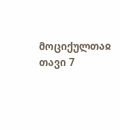მოციქულთაჲ თავი 7